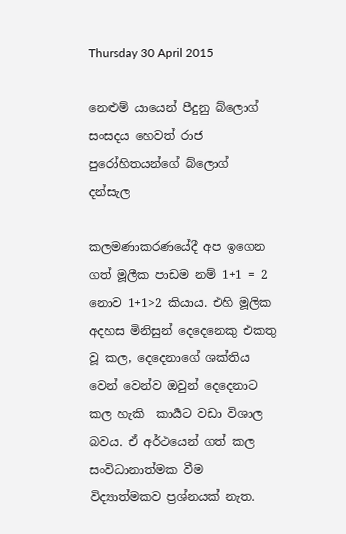Thursday 30 April 2015

නෙළුම් යායෙන් පීදුනු බ්ලොග් සංසදය හෙවත් රාජ පුරෝහිතයන්ගේ බ්ලොග් දන්සැල

කලමණාකරණයේදී අප ඉගෙන ගත් මූලීක පාඩම නම් 1+1 = 2 නොව 1+1>2 කියාය. එහි මූලික අදහස මිනිසුන් දෙදෙනෙකු එකතු වූ කල, දෙදෙනාගේ ශක්තිය වෙන් වෙන්ව ඔවුන් දෙදෙනාට කල හැකි  කාර්‍යට වඩා විශාල බවය. ඒ අර්ථයෙන් ගත් කල සංවිධානාත්මක වීම විද්‍යාත්මකව ප්‍රශ්නයක් නැත.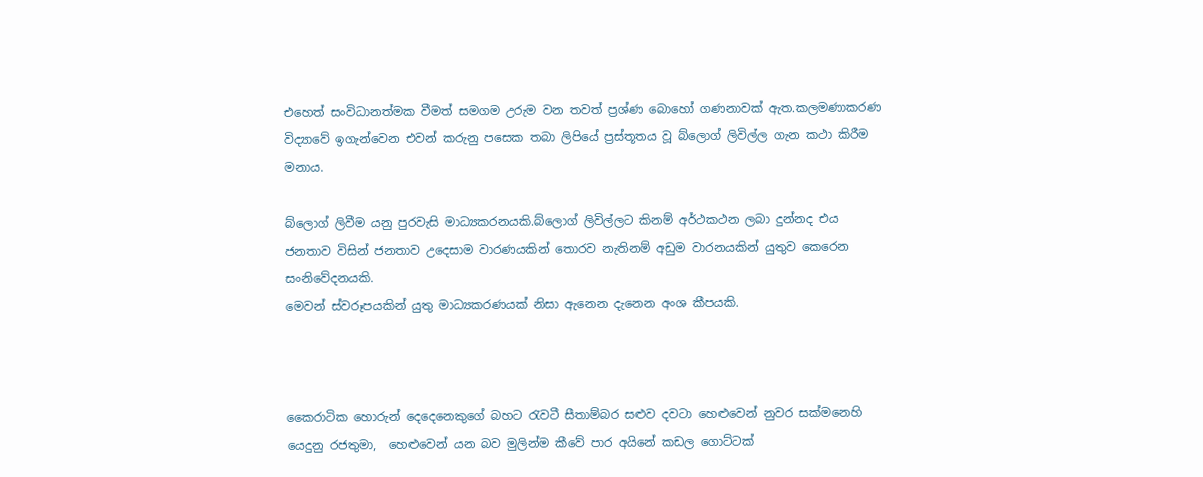එහෙත් සංවිධානත්මක වීමත් සමගම උරුම වන තවත් ප්‍රශ්ණ බොහෝ ගණනාවක් ඇත.කලමණාකරණ විද්‍යාවේ ඉගැන්වෙන එවන් කරුනු පසෙක තබා ලිපියේ ප්‍රස්තූතය වූ බ්ලොග් ලිවිල්ල ගැන කථා කිරීම මනාය.

බ්ලොග් ලිවීම යනු පුරවැසි මාධ්‍යකරනයකි.බ්ලොග් ලිවිල්ලට කිනම් අර්ථකථන ලබා දුන්නද එය ජනතාව විසින් ජනතාව උදෙසාම වාරණයකින් තොරව නැතිනම් අඩුම වාරනයකින් යුතුව කෙරෙන සංනිවේදනයකි.
මෙවන් ස්වරූපයකින් යුතු මාධ්‍යකරණයක් නිසා ඇනෙන දැනෙන අංශ කීපයකි.



කෛරාටික හොරුන් දෙදෙනෙකුගේ බහට ‍රැවටී සීතාම්බර සළුව දවටා හෙළුවෙන් නුවර සක්මනෙහි යෙදුනු රජතුමා,  හෙළුවෙන් යන බව මුලින්ම කීවේ පාර අයිනේ කඩල ගොට්ටක්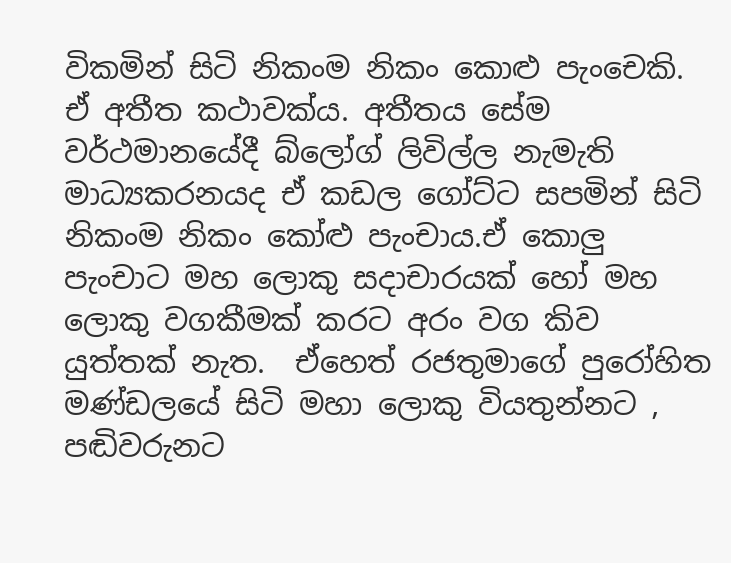විකමින් සිටි නිකංම නිකං කොළු පැංචෙකි. ඒ අතීත කථාවක්ය. අතීතය සේම වර්ථමානයේදී බ්ලෝග් ලිවිල්ල නැමැති මාධ්‍යකරනයද ඒ කඩල ගෝට්ට සපමින් සිටි නිකංම නිකං කෝළු පැංචාය.ඒ කොලු පැංචාට මහ ලොකු සදාචාරයක් හෝ මහ ලොකු වගකීමක් කරට අරං වග කිව යුත්තක් නැත.  ඒහෙත් රජතුමාගේ පුරෝහිත මණ්ඩලයේ සිටි මහා ලොකු වියතුන්නට , පඬිවරුනට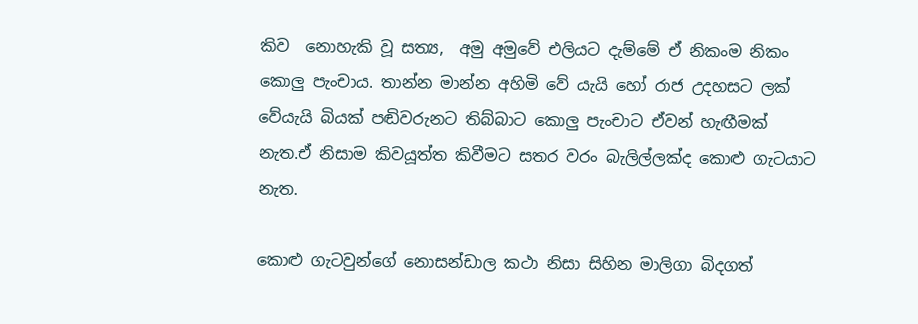කිව  නොහැකි වූ සත්‍ය,  අමු අමුවේ එලියට දැම්මේ ඒ නිකංම නිකං  කොලු පැංචාය. තාන්න මාන්න අහිමි වේ යැයි හෝ රාජ උදහසට ලක් වේයැයි බියක් පඬිවරුනට තිබ්බාට කොලු පැංචාට ඒවන් හැඟීමක් නැත.ඒ නිසාම කිවයූත්ත කිවීමට සතර වරං බැලිල්ලක්ද කොළු ගැටයාට නැත.

කොළු ගැටවුන්ගේ නොසන්ඩාල කථා නිසා සිහින මාලිගා බිදගත්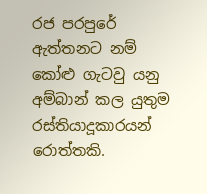රජ පරපුරේ ඇත්තනට නම් කෝළු ගැටවු යනු අම්බාන් කල යුතුම රස්තියාදූකාරයන් රොත්තකි.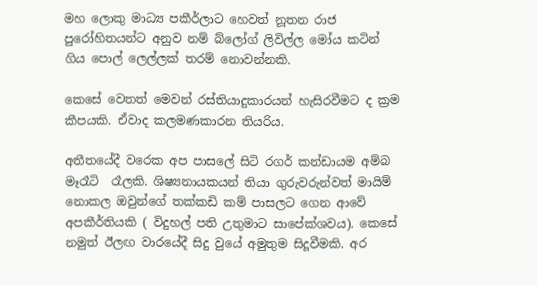මහ ලොකු මාධ්‍ය පකීර්ලාට හෙවත් නූතන රාජ පුරෝහිතයන්ට අනුව නම් බ්ලෝග් ලිවිල්ල මෝය කටින් ගිය පොල් ලෙල්ලක් තරම් නොවන්නකි.

කෙසේ වෙතත් මෙවන් රස්තියාදුකාරයන් හැසිරවීමට ද ක්‍රම කීපයකි. ඒවාද කලමණකාරන තියරිය.

අතීතයේදී වරෙක අප පාසලේ සිටි රගර් කන්ඩායම අම්බ මෑරෑටි  රෑලකි. ශිෂ්‍යනායකයන් තියා ගුරුවරුන්වත් මායිම් නොකල ඔවුන්ගේ තක්කඩි කම් පාසලට ගෙන ආවේ අපකීර්තියකි ( විදුහල් පති උතුමාට සාපේක්ශවය). කෙසේ නමුත් ඊලඟ වාරයේදී සිදු වුයේ අමුතුම සිදූවීමකි. අර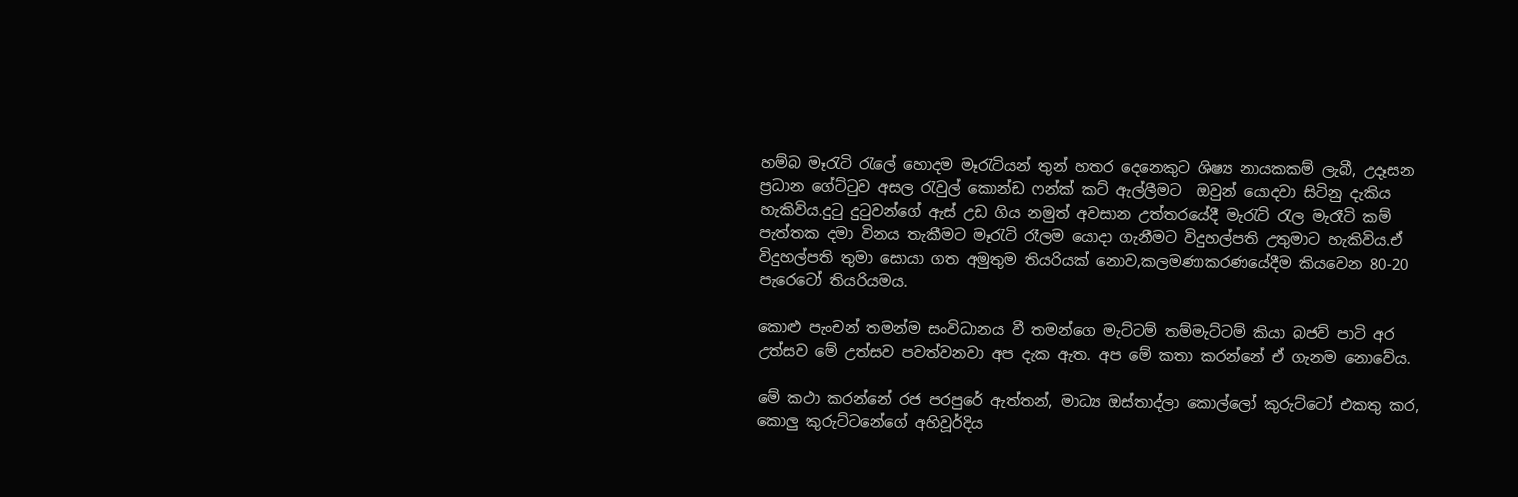හම්බ මෑ‍රැටි ‍රැලේ හොදම මෑ‍රැටියන් තුන් හතර දෙනෙකුට ශිෂ්‍ය නායකකම් ලැබී, උදෑසන ප්‍රධාන ගේට්‍ටුව අසල ‍රැවුල් කොන්ඩ ෆන්ක් කට් ඇල්ලීමට  ඔවුන් යොදවා සිටිනු දැකිය හැකිවිය.දු‍ටු දු‍ටුවන්ගේ ඇස් උඩ ගිය නමුත් අවසාන උත්තරයේදී මැ‍රැටි ‍රැල මැරෑටි කම් පැත්තක දමා විනය තැකීමට මෑ‍රැටි රෑලම යොදා ගැනීමට විදුහල්පති උතුමාට හැකිවිය.ඒ විදුහල්පති තුමා සොයා ගත අමුතුම තියරියක් නොව,කලමණාකරණයේදීම කියවෙන 80-20 පැරෙටෝ තියරියමය.

කොළු පැංචන් තමන්ම සංවිධානය වී තමන්ගෙ මැට්ටම් තම්මැට්ටම් කියා බජව් පාටි අර උත්සව මේ උත්සව පවත්වනවා අප දැක ඇත. අප මේ කතා කරන්නේ ඒ ගැනම නොවේය.

මේ කථා කරන්නේ රජ පරපුරේ ඇත්තන්, මාධ්‍ය ඔස්තාද්ලා කොල්ලෝ කුරුට්ටෝ එකතු කර, කොලු කුරුට්ටනේගේ අහිවූර්දිය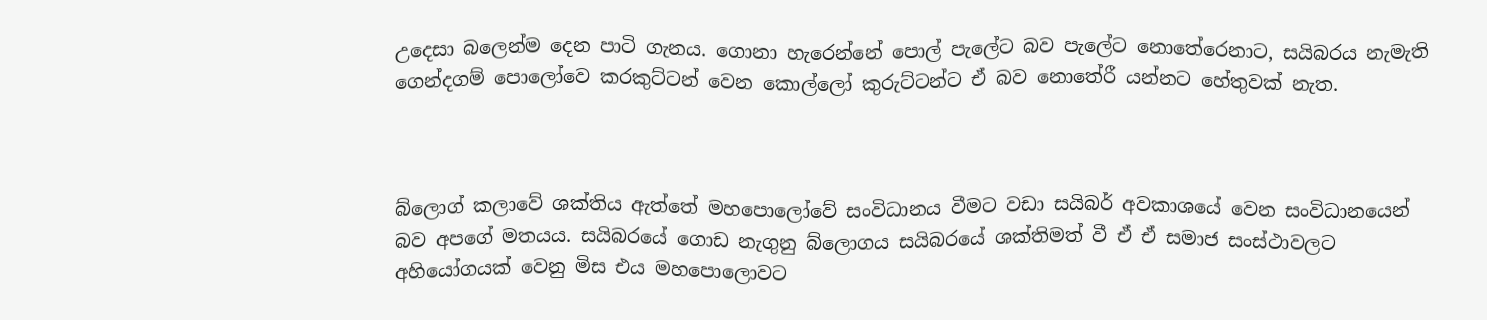උදෙසා බලෙන්ම දෙන පාටි ගැනය. ගොනා හැරෙන්නේ පොල් පැලේට බව පැලේට නොතේරෙනාට, සයිබරය නැමැති ගෙන්දගම් පොලෝවෙ කරකුට්ටන් වෙන කොල්ලෝ කුරුට්ටන්ට ඒ බව නොතේරී යන්නට හේතුවක් නැත.



බ්ලොග් කලාවේ ශක්තිය ඇත්තේ මහපොලෝවේ සංවිධානය වීමට වඩා සයිබර් අවකාශයේ වෙන සංවිධානයෙන් බව අපගේ මතයය. සයිබරයේ ගොඩ නැගුනු බ්ලොගය සයිබරයේ ශක්තිමත් වී ඒ ඒ සමාජ සංස්ථාවලට අහියෝගයක් වෙනු මිස එය මහපොලොවට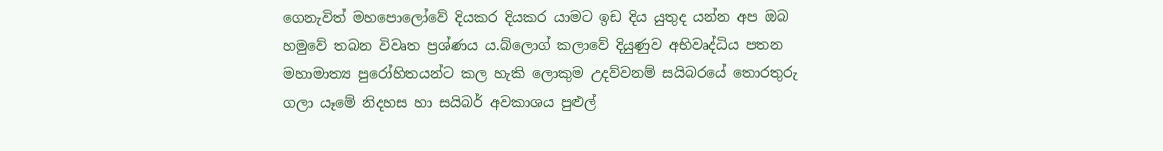ගෙනැවිත් මහපොලෝවේ දියකර දියකර යාමට ඉඩ දිය යුතුද යන්න අප ඔබ හමුවේ තබන විවෘත ප්‍රශ්ණය ය.බ්ලොග් කලාවේ දියුණුව අභිවෘද්ධිය පතන මහාමාත්‍ය පුරෝහිතයන්ට කල හැකි ලොකුම උදව්වනම් සයිබරයේ තොරතුරු ගලා යෑමේ නිදහස හා සයිබර් අවකාශය පුළුල්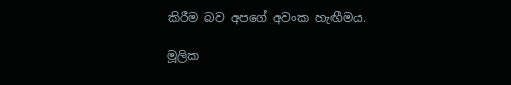කිරීම බව අපගේ අවංක හැඟීමය.

මූලික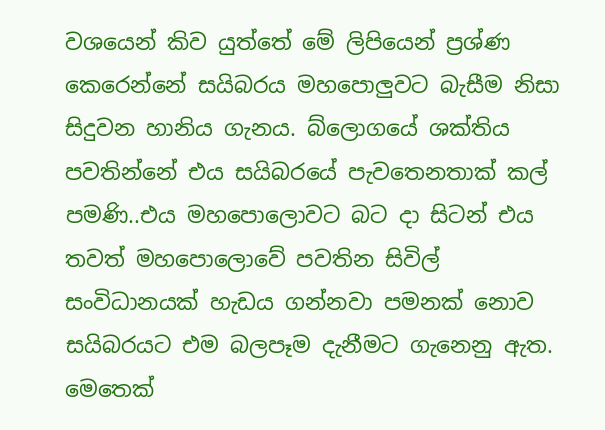වශයෙන් කිව යුත්තේ මේ ලිපියෙන් ප්‍රශ්ණ කෙරෙන්නේ සයිබරය මහපොලුවට බැසීම නිසා සිදුවන හානිය ගැනය. බ්ලොගයේ ශක්තිය පවතින්නේ එය සයිබරයේ පැවතෙනතාක් කල් පමණි..එය මහපොලොවට බට දා සිටන් එය තවත් මහපොලොවේ පවතින සිවිල් සංවිධානයක් හැඩය ගන්නවා පමනක් නොව සයිබරයට එම බලපෑම දැනීමට ගැනෙනු ඇත. මෙතෙක්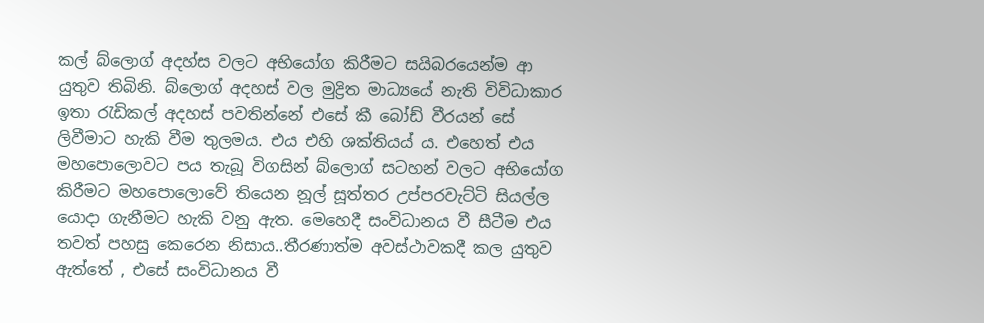කල් බ්ලොග් අදහ්ස වලට අභියෝග කිරීමට සයිබරයෙන්ම ආ යුතුව තිබිනි. බ්ලොග් අදහස් වල මුද්‍රිත මාධ්‍යයේ නැති විවිධාකාර ඉතා ‍රැඩිකල් අදහස් පවතින්නේ එසේ කී බෝඩ් වීරයන් සේ ලිවීමාට හැකි වීම තුලමය. එය එහි ශක්තියය් ය. එහෙත් එය මහපොලොවට පය තැබූ විගසින් බ්ලොග් සටහන් වලට අභියෝග කිරීමට මහපොලොවේ තියෙන නූල් සූත්තර උප්පරවැට්ටි සියල්ල යොදා ගැනීමට හැකි වනු ඇත. මෙහෙදී සංවිධානය වී සීටීම එය තවත් පහසු කෙරෙන නිසාය..තීරණාත්ම අවස්ථාවකදී කල යුතුව ඇත්තේ , එසේ සංවිධානය වී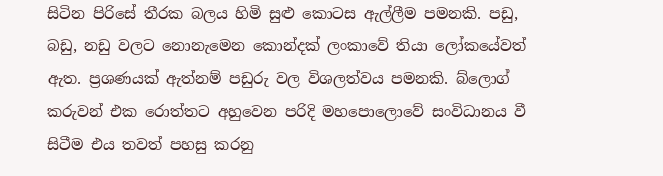සිටින පිරිසේ තීරක බලය හිමි සුළු කොටස ඇල්ලීම පමනකි. පඩු, බඩු, නඩු වලට නොනැමෙන කොන්දක් ලංකාවේ තියා ලෝකයේවත් ඇත. ප්‍රශණයක් ඇත්නම් පඩුරු වල විශලත්වය පමනකි. බ්ලොග් කරුවන් එක රොත්තට අහුවෙන පරිදි මහපොලොවේ සංවිධානය වී සිටීම එය තවත් පහසු කරනු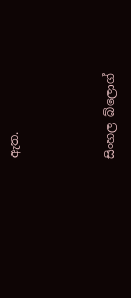ඇත.



සිංහල බ්ලොග්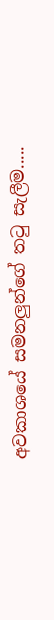අවකාශයේ සමනලුන්ගේ ත‍ටු සැලීම.....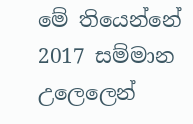මේ තියෙන්නේ 2017 සම්මාන උලෙලෙන්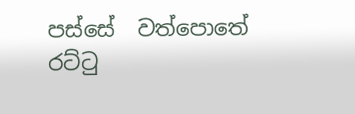පස්සේ  වත්පොතේ රට්‍ටු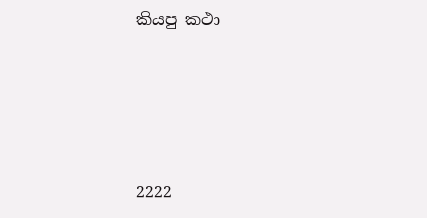කියපු කථා







2222